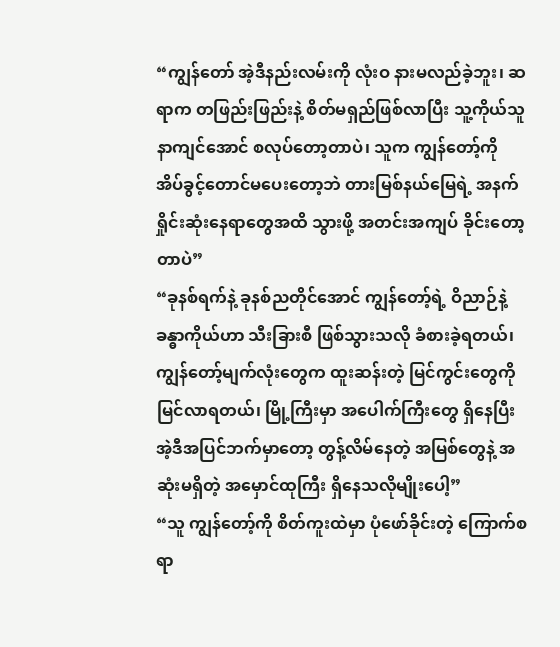“ကျွန်တော် အဲ့ဒီနည်းလမ်းကို လုံးဝ နားမလည်ခဲ့ဘူး၊ ဆရာက တဖြည်းဖြည်းနဲ့ စိတ်မရှည်ဖြစ်လာပြီး သူ့ကိုယ်သူ နာကျင်အောင် စလုပ်တော့တာပဲ၊ သူက ကျွန်တော့်ကို အိပ်ခွင့်တောင်မပေးတော့ဘဲ တားမြစ်နယ်မြေရဲ့ အနက်ရှိုင်းဆုံးနေရာတွေအထိ သွားဖို့ အတင်းအကျပ် ခိုင်းတော့တာပဲ”
“ခုနစ်ရက်နဲ့ ခုနစ်ညတိုင်အောင် ကျွန်တော့်ရဲ့ ဝိညာဉ်နဲ့ ခန္ဓာကိုယ်ဟာ သီးခြားစီ ဖြစ်သွားသလို ခံစားခဲ့ရတယ်၊ ကျွန်တော့်မျက်လုံးတွေက ထူးဆန်းတဲ့ မြင်ကွင်းတွေကို မြင်လာရတယ်၊ မြို့ကြီးမှာ အပေါက်ကြီးတွေ ရှိနေပြီး အဲ့ဒီအပြင်ဘက်မှာတော့ တွန့်လိမ်နေတဲ့ အမြစ်တွေနဲ့ အဆုံးမရှိတဲ့ အမှောင်ထုကြီး ရှိနေသလိုမျိုးပေါ့”
“သူ ကျွန်တော့်ကို စိတ်ကူးထဲမှာ ပုံဖော်ခိုင်းတဲ့ ကြောက်စရာ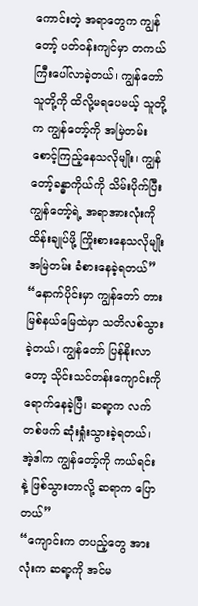ကောင်းတဲ့ အရာတွေက ကျွန်တော့် ပတ်ဝန်းကျင်မှာ တကယ်ကြီးပေါ်လာခဲ့တယ်၊ ကျွန်တော် သူတို့ကို ထိလို့မရပေမယ့် သူတို့က ကျွန်တော့်ကို အမြဲတမ်း စောင့်ကြည့်နေသလိုမျိုး၊ ကျွန်တော့်ခန္ဓာကိုယ်ကို သိမ်းပိုက်ပြီး ကျွန်တော့်ရဲ့ အရာအားလုံးကို ထိန်းချုပ်ဖို့ ကြိုးစားနေသလိုမျိုး အမြဲတမ်း ခံစားနေခဲ့ရတယ်”
“နောက်ပိုင်းမှာ ကျွန်တော် တားမြစ်နယ်မြေထဲမှာ သတိလစ်သွားခဲ့တယ်၊ ကျွန်တော် ပြန်နိုးလာတော့ သိုင်းသင်တန်းကျောင်းကို ရောက်နေခဲ့ပြီ၊ ဆရာ့က လက်တစ်ဖက် ဆုံးရှုံးသွားခဲ့ရတယ်၊ အဲ့ဒါက ကျွန်တော့်ကို ကယ်ရင်းနဲ့ ဖြစ်သွားတာလို့ ဆရာက ပြောတယ်”
“ကျောင်းက တပည့်တွေ အားလုံးက ဆရာ့ကို အင်မ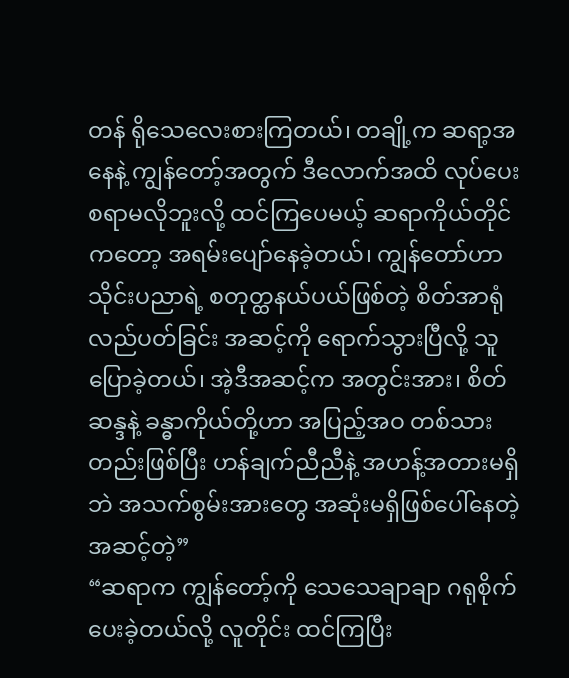တန် ရိုသေလေးစားကြတယ်၊ တချို့က ဆရာ့အနေနဲ့ ကျွန်တော့်အတွက် ဒီလောက်အထိ လုပ်ပေးစရာမလိုဘူးလို့ ထင်ကြပေမယ့် ဆရာကိုယ်တိုင်ကတော့ အရမ်းပျော်နေခဲ့တယ်၊ ကျွန်တော်ဟာ သိုင်းပညာရဲ့ စတုတ္ထနယ်ပယ်ဖြစ်တဲ့ စိတ်အာရုံလည်ပတ်ခြင်း အဆင့်ကို ရောက်သွားပြီလို့ သူပြောခဲ့တယ်၊ အဲ့ဒီအဆင့်က အတွင်းအား၊ စိတ်ဆန္ဒနဲ့ ခန္ဓာကိုယ်တို့ဟာ အပြည့်အဝ တစ်သားတည်းဖြစ်ပြီး ဟန်ချက်ညီညီနဲ့ အဟန့်အတားမရှိဘဲ အသက်စွမ်းအားတွေ အဆုံးမရှိဖြစ်ပေါ်နေတဲ့ အဆင့်တဲ့”
“ဆရာက ကျွန်တော့်ကို သေသေချာချာ ဂရုစိုက်ပေးခဲ့တယ်လို့ လူတိုင်း ထင်ကြပြီး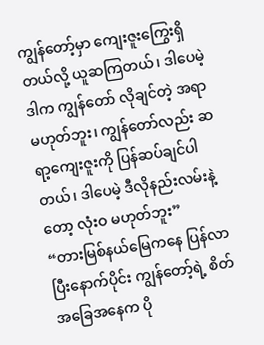ကျွန်တော့်မှာ ကျေးဇူးကြွေးရှိတယ်လို့ ယူဆကြတယ်၊ ဒါပေမဲ့ ဒါက ကျွန်တော် လိုချင်တဲ့ အရာမဟုတ်ဘူး၊ ကျွန်တော်လည်း ဆရာ့ကျေးဇူးကို ပြန်ဆပ်ချင်ပါတယ်၊ ဒါပေမဲ့ ဒီလိုနည်းလမ်းနဲ့တော့ လုံးဝ မဟုတ်ဘူး”
“တားမြစ်နယ်မြေကနေ ပြန်လာပြီးနောက်ပိုင်း ကျွန်တော့်ရဲ့ စိတ်အခြေအနေက ပို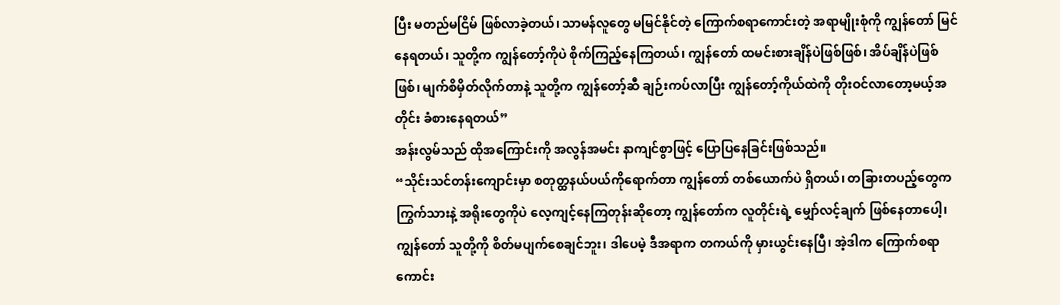ပြီး မတည်မငြိမ် ဖြစ်လာခဲ့တယ်၊ သာမန်လူတွေ မမြင်နိုင်တဲ့ ကြောက်စရာကောင်းတဲ့ အရာမျိုးစုံကို ကျွန်တော် မြင်နေရတယ်၊ သူတို့က ကျွန်တော့်ကိုပဲ စိုက်ကြည့်နေကြတယ်၊ ကျွန်တော် ထမင်းစားချိန်ပဲဖြစ်ဖြစ်၊ အိပ်ချိန်ပဲဖြစ်ဖြစ်၊ မျက်စိမှိတ်လိုက်တာနဲ့ သူတို့က ကျွန်တော့်ဆီ ချဉ်းကပ်လာပြီး ကျွန်တော့်ကိုယ်ထဲကို တိုးဝင်လာတော့မယ့်အတိုင်း ခံစားနေရတယ်”
အန်းလွမ်သည် ထိုအကြောင်းကို အလွန်အမင်း နာကျင်စွာဖြင့် ပြောပြနေခြင်းဖြစ်သည်။
“သိုင်းသင်တန်းကျောင်းမှာ စတုတ္ထနယ်ပယ်ကိုရောက်တာ ကျွန်တော် တစ်ယောက်ပဲ ရှိတယ်၊ တခြားတပည့်တွေက ကြွက်သားနဲ့ အရိုးတွေကိုပဲ လေ့ကျင့်နေကြတုန်းဆိုတော့ ကျွန်တော်က လူတိုင်းရဲ့ မျှော်လင့်ချက် ဖြစ်နေတာပေါ့၊ ကျွန်တော် သူတို့ကို စိတ်မပျက်စေချင်ဘူး၊ ဒါပေမဲ့ ဒီအရာက တကယ်ကို မှားယွင်းနေပြီ၊ အဲ့ဒါက ကြောက်စရာကောင်း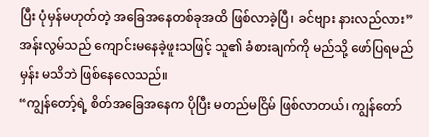ပြီး ပုံမှန်မဟုတ်တဲ့ အခြေအနေတစ်ခုအထိ ဖြစ်လာခဲ့ပြီ၊ ခင်ဗျား နားလည်လား”
အန်းလွမ်သည် ကျောင်းမနေခဲ့ဖူးသဖြင့် သူ၏ ခံစားချက်ကို မည်သို့ ဖော်ပြရမည်မှန်း မသိဘဲ ဖြစ်နေလေသည်။
“ကျွန်တော့်ရဲ့ စိတ်အခြေအနေက ပိုပြီး မတည်မငြိမ် ဖြစ်လာတယ်၊ ကျွန်တော်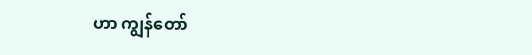ဟာ ကျွန်တော်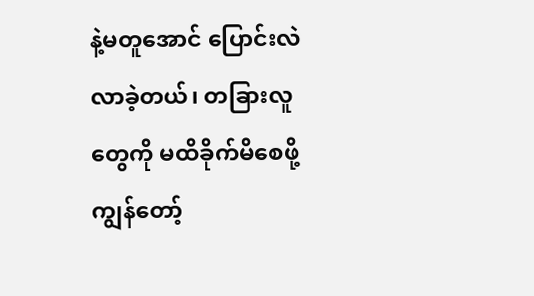နဲ့မတူအောင် ပြောင်းလဲလာခဲ့တယ်၊ တခြားလူတွေကို မထိခိုက်မိစေဖို့ ကျွန်တော့်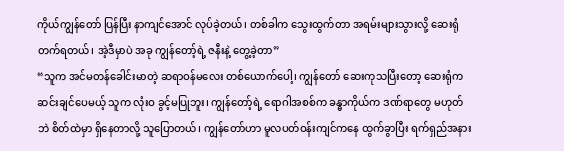ကိုယ်ကျွန်တော် ပြန်ပြီး နာကျင်အောင် လုပ်ခဲ့တယ်၊ တစ်ခါက သွေးထွက်တာ အရမ်းများသွားလို့ ဆေးရုံတက်ရတယ်၊ အဲ့ဒီမှာပဲ အခု ကျွန်တော့်ရဲ့ ဇနီးနဲ့ တွေ့ခဲ့တာ”
“သူက အင်မတန်ခေါင်းမာတဲ့ ဆရာဝန်မလေး တစ်ယောက်ပေါ့၊ ကျွန်တော် ဆေးကုသပြီးတော့ ဆေးရုံက ဆင်းချင်ပေမယ့် သူက လုံးဝ ခွင့်မပြုဘူး၊ ကျွန်တော့်ရဲ့ ရောဂါအစစ်က ခန္ဓာကိုယ်က ဒဏ်ရာတွေ မဟုတ်ဘဲ စိတ်ထဲမှာ ရှိနေတာလို့ သူပြောတယ်၊ ကျွန်တော်ဟာ မူလပတ်ဝန်းကျင်ကနေ ထွက်ခွာပြီး ရက်ရှည်အနား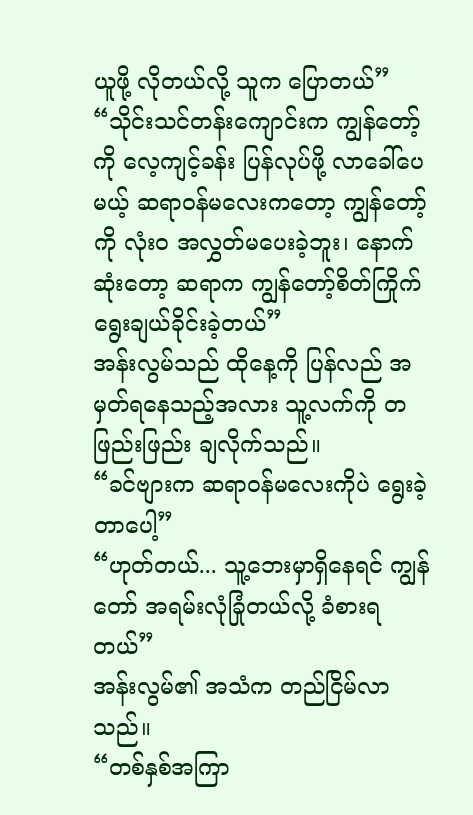ယူဖို့ လိုတယ်လို့ သူက ပြောတယ်”
“သိုင်းသင်တန်းကျောင်းက ကျွန်တော့်ကို လေ့ကျင့်ခန်း ပြန်လုပ်ဖို့ လာခေါ်ပေမယ့် ဆရာဝန်မလေးကတော့ ကျွန်တော့်ကို လုံးဝ အလွှတ်မပေးခဲ့ဘူး၊ နောက်ဆုံးတော့ ဆရာက ကျွန်တော့်စိတ်ကြိုက် ရွေးချယ်ခိုင်းခဲ့တယ်”
အန်းလွမ်သည် ထိုနေ့ကို ပြန်လည် အမှတ်ရနေသည့်အလား သူ့လက်ကို တဖြည်းဖြည်း ချလိုက်သည်။
“ခင်ဗျားက ဆရာဝန်မလေးကိုပဲ ရွေးခဲ့တာပေါ့”
“ဟုတ်တယ်... သူ့ဘေးမှာရှိနေရင် ကျွန်တော် အရမ်းလုံခြုံတယ်လို့ ခံစားရတယ်”
အန်းလွမ်၏ အသံက တည်ငြိမ်လာသည်။
“တစ်နှစ်အကြာ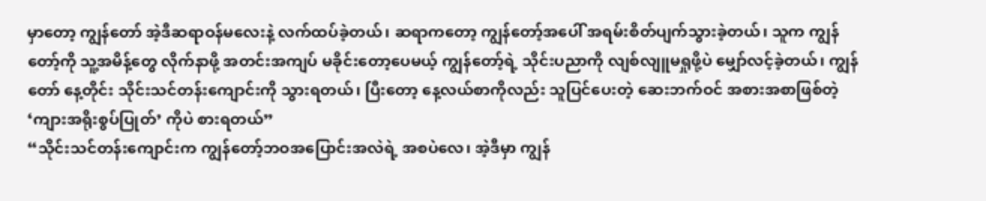မှာတော့ ကျွန်တော် အဲ့ဒီဆရာဝန်မလေးနဲ့ လက်ထပ်ခဲ့တယ်၊ ဆရာကတော့ ကျွန်တော့်အပေါ် အရမ်းစိတ်ပျက်သွားခဲ့တယ်၊ သူက ကျွန်တော့်ကို သူ့အမိန့်တွေ လိုက်နာဖို့ အတင်းအကျပ် မခိုင်းတော့ပေမယ့် ကျွန်တော့်ရဲ့ သိုင်းပညာကို လျစ်လျူမရှုဖို့ပဲ မျှော်လင့်ခဲ့တယ်၊ ကျွန်တော် နေ့တိုင်း သိုင်းသင်တန်းကျောင်းကို သွားရတယ်၊ ပြီးတော့ နေ့လယ်စာကိုလည်း သူပြင်ပေးတဲ့ ဆေးဘက်ဝင် အစားအစာဖြစ်တဲ့ ‘ကျားအရိုးစွပ်ပြုတ်’ ကိုပဲ စားရတယ်”
“သိုင်းသင်တန်းကျောင်းက ကျွန်တော့်ဘဝအပြောင်းအလဲရဲ့ အစပဲလေ၊ အဲ့ဒီမှာ ကျွန်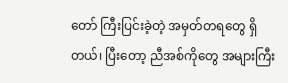တော် ကြီးပြင်းခဲ့တဲ့ အမှတ်တရတွေ ရှိတယ်၊ ပြီးတော့ ညီအစ်ကိုတွေ အများကြီး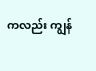ကလည်း ကျွန်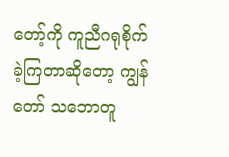တော့်ကို ကူညီဂရုစိုက်ခဲ့ကြတာဆိုတော့ ကျွန်တော် သဘောတူ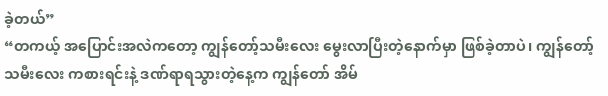ခဲ့တယ်”
“တကယ့် အပြောင်းအလဲကတော့ ကျွန်တော့်သမီးလေး မွေးလာပြီးတဲ့နောက်မှာ ဖြစ်ခဲ့တာပဲ၊ ကျွန်တော့် သမီးလေး ကစားရင်းနဲ့ ဒဏ်ရာရသွားတဲ့နေ့က ကျွန်တော် အိမ်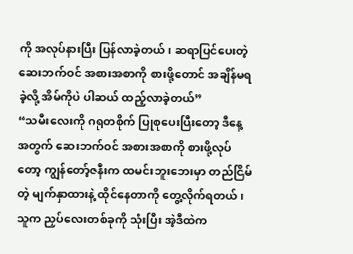ကို အလုပ်နားပြီး ပြန်လာခဲ့တယ်၊ ဆရာပြင်ပေးတဲ့ ဆေးဘက်ဝင် အစားအစာကို စားဖို့တောင် အချိန်မရခဲ့လို့ အိမ်ကိုပဲ ပါဆယ် ထည့်လာခဲ့တယ်”
“သမီးလေးကို ဂရုတစိုက် ပြုစုပေးပြီးတော့ ဒီနေ့အတွက် ဆေးဘက်ဝင် အစားအစာကို စားဖို့လုပ်တော့ ကျွန်တော့်ဇနီးက ထမင်းဘူးဘေးမှာ တည်ငြိမ်တဲ့ မျက်နှာထားနဲ့ ထိုင်နေတာကို တွေ့လိုက်ရတယ်၊ သူက ညှပ်လေးတစ်ခုကို သုံးပြီး အဲ့ဒီထဲက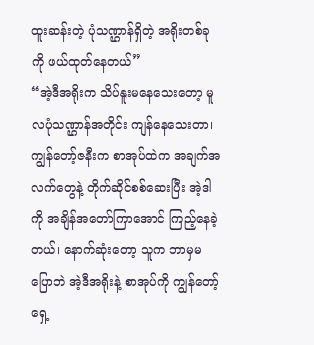ထူးဆန်းတဲ့ ပုံသဏ္ဌာန်ရှိတဲ့ အရိုးတစ်ခုကို ဖယ်ထုတ်နေတယ်”
“အဲ့ဒီအရိုးက သိပ်နူးမနေသေးတော့ မူလပုံသဏ္ဌာန်အတိုင်း ကျန်နေသေးတာ၊ ကျွန်တော့်ဇနီးက စာအုပ်ထဲက အချက်အလက်တွေနဲ့ တိုက်ဆိုင်စစ်ဆေးပြီး အဲ့ဒါကို အချိန်အတော်ကြာအောင် ကြည့်နေခဲ့တယ်၊ နောက်ဆုံးတော့ သူက ဘာမှမပြောဘဲ အဲ့ဒီအရိုးနဲ့ စာအုပ်ကို ကျွန်တော့်ရှေ့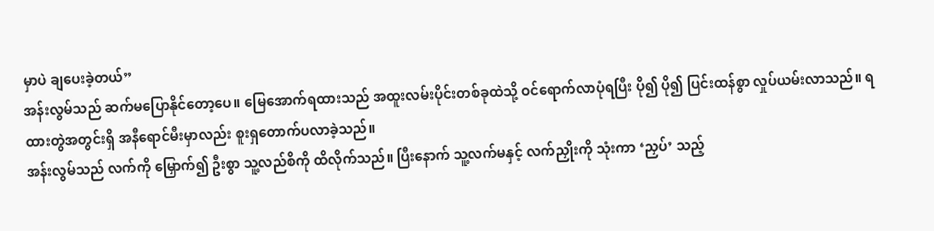မှာပဲ ချပေးခဲ့တယ်”
အန်းလွမ်သည် ဆက်မပြောနိုင်တော့ပေ။ မြေအောက်ရထားသည် အထူးလမ်းပိုင်းတစ်ခုထဲသို့ ဝင်ရောက်လာပုံရပြီး ပို၍ ပို၍ ပြင်းထန်စွာ လှုပ်ယမ်းလာသည်။ ရထားတွဲအတွင်းရှိ အနီရောင်မီးမှာလည်း စူးရှတောက်ပလာခဲ့သည်။
အန်းလွမ်သည် လက်ကို မြှောက်၍ ဦးစွာ သူ့လည်စိကို ထိလိုက်သည်။ ပြီးနောက် သူ့လက်မနှင့် လက်ညှိုးကို သုံးကာ ‘ညှပ်’ သည့်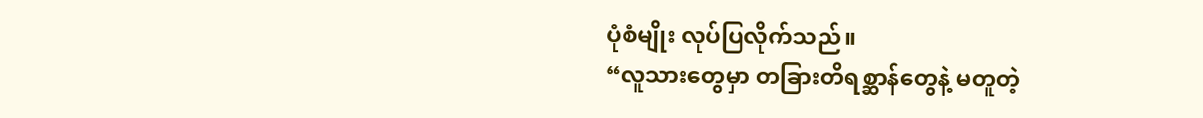ပုံစံမျိုး လုပ်ပြလိုက်သည်။
“လူသားတွေမှာ တခြားတိရစ္ဆာန်တွေနဲ့ မတူတဲ့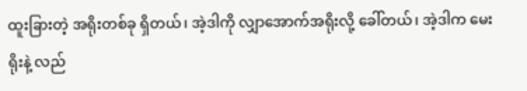ထူးခြားတဲ့ အရိုးတစ်ခု ရှိတယ်၊ အဲ့ဒါကို လျှာအောက်အရိုးလို့ ခေါ်တယ်၊ အဲ့ဒါက မေးရိုးနဲ့ လည်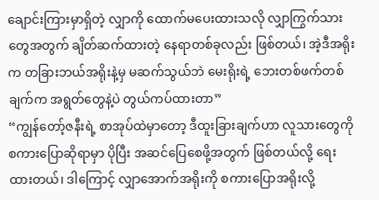ချောင်းကြားမှာရှိတဲ့ လျှာကို ထောက်မပေးထားသလို လျှာကြွက်သားတွေအတွက် ချိတ်ဆက်ထားတဲ့ နေရာတစ်ခုလည်း ဖြစ်တယ်၊ အဲ့ဒီအရိုးက တခြားဘယ်အရိုးနဲ့မှ မဆက်သွယ်ဘဲ မေးရိုးရဲ့ ဘေးတစ်ဖက်တစ်ချက်က အရွတ်တွေနဲ့ပဲ တွယ်ကပ်ထားတာ”
“ကျွန်တော့်ဇနီးရဲ့ စာအုပ်ထဲမှာတော့ ဒီထူးခြားချက်ဟာ လူသားတွေကို စကားပြောဆိုရာမှာ ပိုပြီး အဆင်ပြေစေဖို့အတွက် ဖြစ်တယ်လို့ ရေးထားတယ်၊ ဒါကြောင့် လျှာအောက်အရိုးကို စကားပြောအရိုးလို့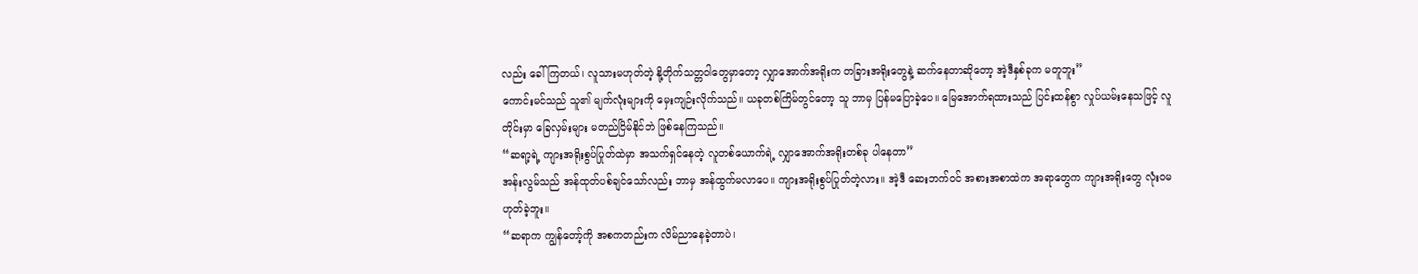လည်း ခေါ်ကြတယ်၊ လူသားမဟုတ်တဲ့ နို့တိုက်သတ္တဝါတွေမှာတော့ လျှာအောက်အရိုးက တခြားအရိုးတွေနဲ့ ဆက်နေတာဆိုတော့ အဲ့ဒီနှစ်ခုက မတူဘူး”
ကောင်းမင်သည် သူ၏ မျက်လုံးများကို မှေးကျဉ်းလိုက်သည်။ ယခုတစ်ကြိမ်တွင်တော့ သူ ဘာမှ ပြန်မပြောခဲ့ပေ။ မြေအောက်ရထားသည် ပြင်းထန်စွာ လှုပ်ယမ်းနေသဖြင့် လူတိုင်းမှာ ခြေလှမ်းများ မတည်ငြိမ်နိုင်ဘဲ ဖြစ်နေကြသည်။
“ဆရာ့ရဲ့ ကျားအရိုးစွပ်ပြုတ်ထဲမှာ အသက်ရှင်နေတဲ့ လူတစ်ယောက်ရဲ့ လျှာအောက်အရိုးတစ်ခု ပါနေတာ”
အန်းလွမ်သည် အန်ထုတ်ပစ်ချင်သော်လည်း ဘာမှ အန်ထွက်မလာပေ။ ကျားအရိုးစွပ်ပြုတ်တဲ့လား။ အဲ့ဒီ ဆေးဘက်ဝင် အစားအစာထဲက အရာတွေက ကျားအရိုးတွေ လုံးဝမဟုတ်ခဲ့ဘူး။
“ဆရာက ကျွန်တော့်ကို အစကတည်းက လိမ်ညာနေခဲ့တာပဲ၊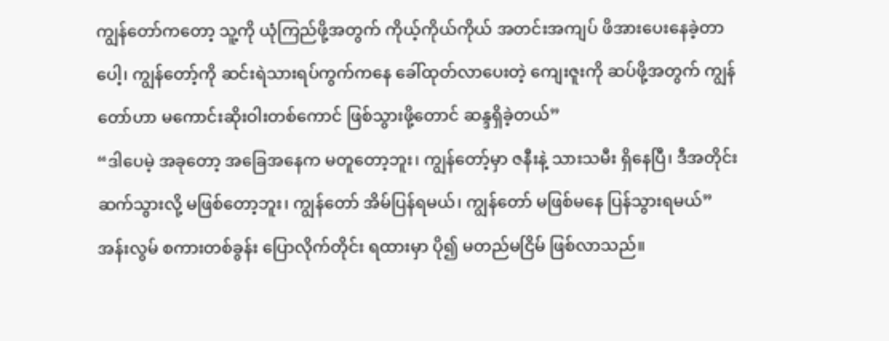ကျွန်တော်ကတော့ သူ့ကို ယုံကြည်ဖို့အတွက် ကိုယ့်ကိုယ်ကိုယ် အတင်းအကျပ် ဖိအားပေးနေခဲ့တာပေါ့၊ ကျွန်တော့်ကို ဆင်းရဲသားရပ်ကွက်ကနေ ခေါ်ထုတ်လာပေးတဲ့ ကျေးဇူးကို ဆပ်ဖို့အတွက် ကျွန်တော်ဟာ မကောင်းဆိုးဝါးတစ်ကောင် ဖြစ်သွားဖို့တောင် ဆန္ဒရှိခဲ့တယ်”
“ဒါပေမဲ့ အခုတော့ အခြေအနေက မတူတော့ဘူး၊ ကျွန်တော့်မှာ ဇနီးနဲ့ သားသမီး ရှိနေပြီ၊ ဒီအတိုင်း ဆက်သွားလို့ မဖြစ်တော့ဘူး၊ ကျွန်တော် အိမ်ပြန်ရမယ်၊ ကျွန်တော် မဖြစ်မနေ ပြန်သွားရမယ်”
အန်းလွမ် စကားတစ်ခွန်း ပြောလိုက်တိုင်း ရထားမှာ ပို၍ မတည်မငြိမ် ဖြစ်လာသည်။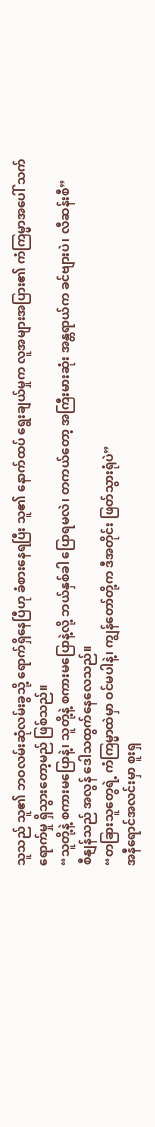သူသည် သူ၏ ဘဝလမ်းဆုံလမ်းခွသို့ ရောက်ရှိနေပြီဟု ခံစားနေရပြီး သူ၏ နောက်ထပ် ရွေးချယ်မှုက လူအများအပြား၏ ကံကြမ္မာအပေါ် သက်ရောက်မှု ရှိသွားတော့မည် ဖြစ်သည်။
“သူတို့နဲ့ စကားမပြောနဲ့၊ သူတို့နဲ့ စကားမပြောနဲ့လို့ ဘယ်နှစ်ခါ ပြောရမလဲ၊ တကယ်တော့ အကြီးမားဆုံး အန္တရာယ်က ခင်ဗျားပဲ၊ လီဆန်းစီ”
စီနျန်သည် အလွန် ဒေါသထွက်နေလေသည်။
“တခြားသူတွေရဲ့ ကံကြမ္မာထဲမှာ ဝင်မပါနဲ့၊ ကျွန်တော်တို့က ဒီအတိုင်း ဖြတ်သွားရုံပဲ”
အနီရောင်အလင်းမှာ စူးရှ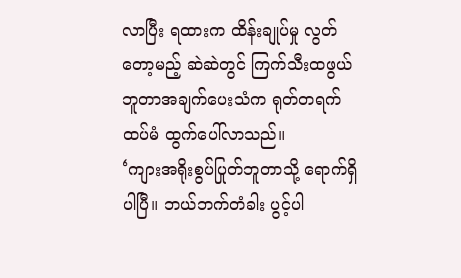လာပြီး ရထားက ထိန်းချုပ်မှု လွတ်တော့မည့် ဆဲဆဲတွင် ကြက်သီးထဖွယ် ဘူတာအချက်ပေးသံက ရုတ်တရက် ထပ်မံ ထွက်ပေါ်လာသည်။
‘ကျားအရိုးစွပ်ပြုတ်ဘူတာသို့ ရောက်ရှိပါပြီ။ ဘယ်ဘက်တံခါး ပွင့်ပါ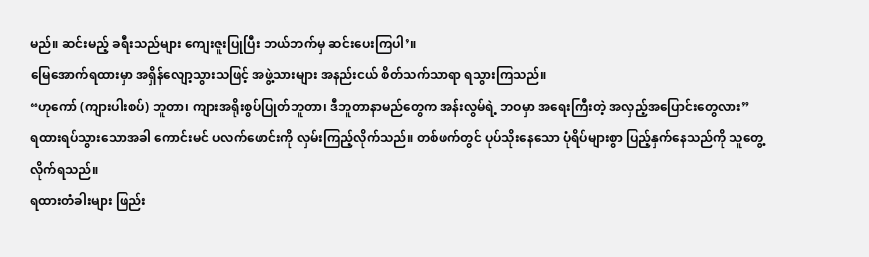မည်။ ဆင်းမည့် ခရီးသည်များ ကျေးဇူးပြုပြီး ဘယ်ဘက်မှ ဆင်းပေးကြပါ’။
မြေအောက်ရထားမှာ အရှိန်လျော့သွားသဖြင့် အဖွဲ့သားများ အနည်းငယ် စိတ်သက်သာရာ ရသွားကြသည်။
“ဟုကော် (ကျားပါးစပ်) ဘူတာ၊ ကျားအရိုးစွပ်ပြုတ်ဘူတာ၊ ဒီဘူတာနာမည်တွေက အန်းလွမ်ရဲ့ ဘဝမှာ အရေးကြီးတဲ့ အလှည့်အပြောင်းတွေလား”
ရထားရပ်သွားသောအခါ ကောင်းမင် ပလက်ဖောင်းကို လှမ်းကြည့်လိုက်သည်။ တစ်ဖက်တွင် ပုပ်သိုးနေသော ပုံရိပ်များစွာ ပြည့်နှက်နေသည်ကို သူတွေ့လိုက်ရသည်။
ရထားတံခါးများ ဖြည်း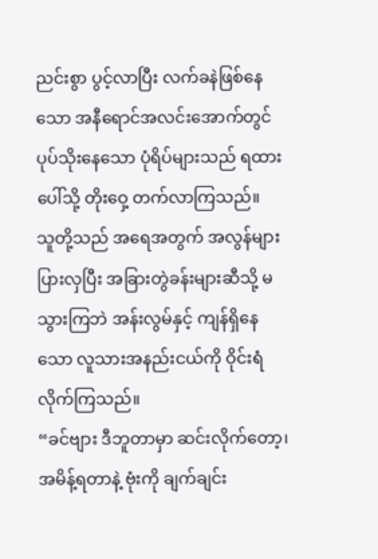ညင်းစွာ ပွင့်လာပြီး လက်ခနဲဖြစ်နေသော အနီရောင်အလင်းအောက်တွင် ပုပ်သိုးနေသော ပုံရိပ်များသည် ရထားပေါ်သို့ တိုးဝှေ့ တက်လာကြသည်။
သူတို့သည် အရေအတွက် အလွန်များပြားလှပြီး အခြားတွဲခန်းများဆီသို့ မသွားကြဘဲ အန်းလွမ်နှင့် ကျန်ရှိနေသော လူသားအနည်းငယ်ကို ဝိုင်းရံလိုက်ကြသည်။
“ခင်ဗျား ဒီဘူတာမှာ ဆင်းလိုက်တော့၊ အမိန့်ရတာနဲ့ ဗုံးကို ချက်ချင်း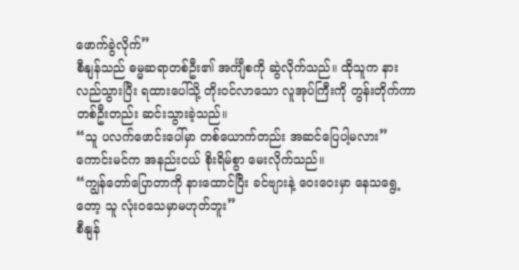ဖောက်ခွဲလိုက်”
စီနျန်သည် ဓမ္မဆရာတစ်ဦး၏ အင်္ကျီစကို ဆွဲလိုက်သည်။ ထိုသူက နားလည်သွားပြီး ရထားပေါ်သို့ တိုးဝင်လာသော လူအုပ်ကြီးကို တွန်းတိုက်ကာ တစ်ဦးတည်း ဆင်းသွားခဲ့သည်။
“သူ ပလက်ဖောင်းပေါ်မှာ တစ်ယောက်တည်း အဆင်ပြေပါ့မလား”
ကောင်းမင်က အနည်းငယ် စိုးရိမ်စွာ မေးလိုက်သည်။
“ကျွန်တော်ပြောတာကို နားထောင်ပြီး ခင်ဗျားနဲ့ ဝေးဝေးမှာ နေသရွေ့တော့ သူ လုံးဝသေမှာမဟုတ်ဘူး”
စီနျန်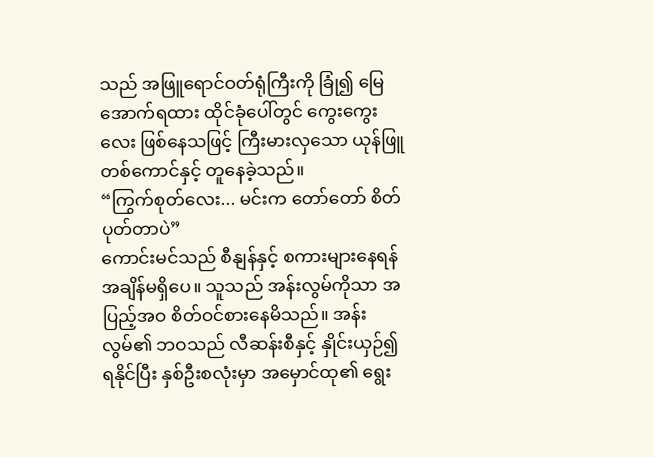သည် အဖြူရောင်ဝတ်ရုံကြီးကို ခြုံ၍ မြေအောက်ရထား ထိုင်ခုံပေါ်တွင် ကွေးကွေးလေး ဖြစ်နေသဖြင့် ကြီးမားလှသော ယုန်ဖြူတစ်ကောင်နှင့် တူနေခဲ့သည်။
“ကြွက်စုတ်လေး... မင်းက တော်တော် စိတ်ပုတ်တာပဲ”
ကောင်းမင်သည် စီနျန်နှင့် စကားများနေရန် အချိန်မရှိပေ။ သူသည် အန်းလွမ်ကိုသာ အပြည့်အဝ စိတ်ဝင်စားနေမိသည်။ အန်းလွမ်၏ ဘဝသည် လီဆန်းစီနှင့် နှိုင်းယှဉ်၍ ရနိုင်ပြီး နှစ်ဦးစလုံးမှာ အမှောင်ထု၏ ရွေး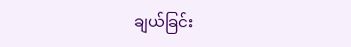ချယ်ခြင်း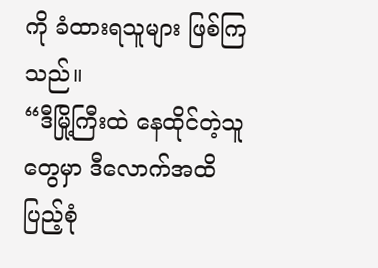ကို ခံထားရသူများ ဖြစ်ကြသည်။
“ဒီမြို့ကြီးထဲ နေထိုင်တဲ့သူတွေမှာ ဒီလောက်အထိ ပြည့်စုံ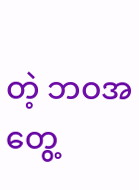တဲ့ ဘဝအတွေ့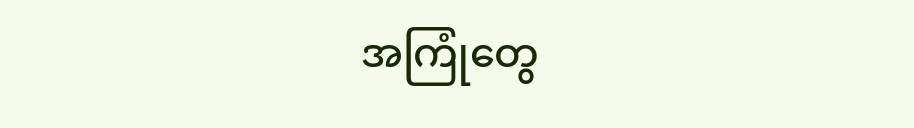အကြုံတွေ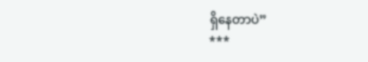ရှိနေတာပဲ”
***